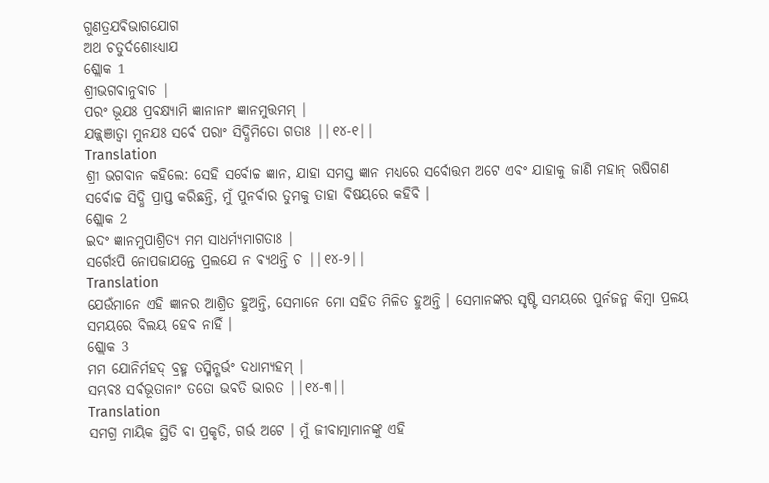ଗୁଣତ୍ରଯଵିଭାଗଯୋଗ
ଅଥ ଚତୁର୍ଦଶୋଽଧ୍ଯାଯ
ଶ୍ଲୋକ 1
ଶ୍ରୀଭଗଵାନୁଵାଚ |
ପରଂ ଭୂଯଃ ପ୍ରଵକ୍ଷ୍ଯାମି ଜ୍ଞାନାନାଂ ଜ୍ଞାନମୁତ୍ତମମ୍ |
ଯଜ୍ଜ୍ଞାତ୍ଵା ମୁନଯଃ ସର୍ଵେ ପରାଂ ସିଦ୍ଧିମିତୋ ଗତାଃ ||୧୪-୧||
Translation
ଶ୍ରୀ ଭଗବାନ କହିଲେ: ସେହି ସର୍ବୋଚ୍ଚ ଜ୍ଞାନ, ଯାହା ସମସ୍ତ ଜ୍ଞାନ ମଧ୍ୟରେ ସର୍ବୋତ୍ତମ ଅଟେ ଏବଂ ଯାହାକୁ ଜାଣି ମହାନ୍ ଋଷିଗଣ ସର୍ବୋଚ୍ଚ ସିଦ୍ଧି ପ୍ରାପ୍ତ କରିଛନ୍ତି, ମୁଁ ପୁନର୍ବାର ତୁମକୁ ତାହା ବିଷୟରେ କହିବି ।
ଶ୍ଲୋକ 2
ଇଦଂ ଜ୍ଞାନମୁପାଶ୍ରିତ୍ଯ ମମ ସାଧର୍ମ୍ଯମାଗତାଃ |
ସର୍ଗେଽପି ନୋପଜାଯନ୍ତେ ପ୍ରଲଯେ ନ ଵ୍ଯଥନ୍ତି ଚ ||୧୪-୨||
Translation
ଯେଉଁମାନେ ଏହି ଜ୍ଞାନର ଆଶ୍ରିତ ହୁଅନ୍ତି, ସେମାନେ ମୋ ସହିତ ମିଳିତ ହୁଅନ୍ତି । ସେମାନଙ୍କର ସୃଷ୍ଟି ସମୟରେ ପୁର୍ନଜନ୍ମ କିମ୍ବା ପ୍ରଳୟ ସମୟରେ ବିଲୟ ହେବ ନାହିଁ ।
ଶ୍ଲୋକ 3
ମମ ଯୋନିର୍ମହଦ୍ ବ୍ରହ୍ମ ତସ୍ମିନ୍ଗର୍ଭଂ ଦଧାମ୍ଯହମ୍ |
ସମ୍ଭଵଃ ସର୍ଵଭୂତାନାଂ ତତୋ ଭଵତି ଭାରତ ||୧୪-୩||
Translation
ସମଗ୍ର ମାୟିକ ସ୍ଥିତି ବା ପ୍ରକୃତି, ଗର୍ଭ ଅଟେ । ମୁଁ ଜୀବାତ୍ମାମାନଙ୍କୁ ଏହି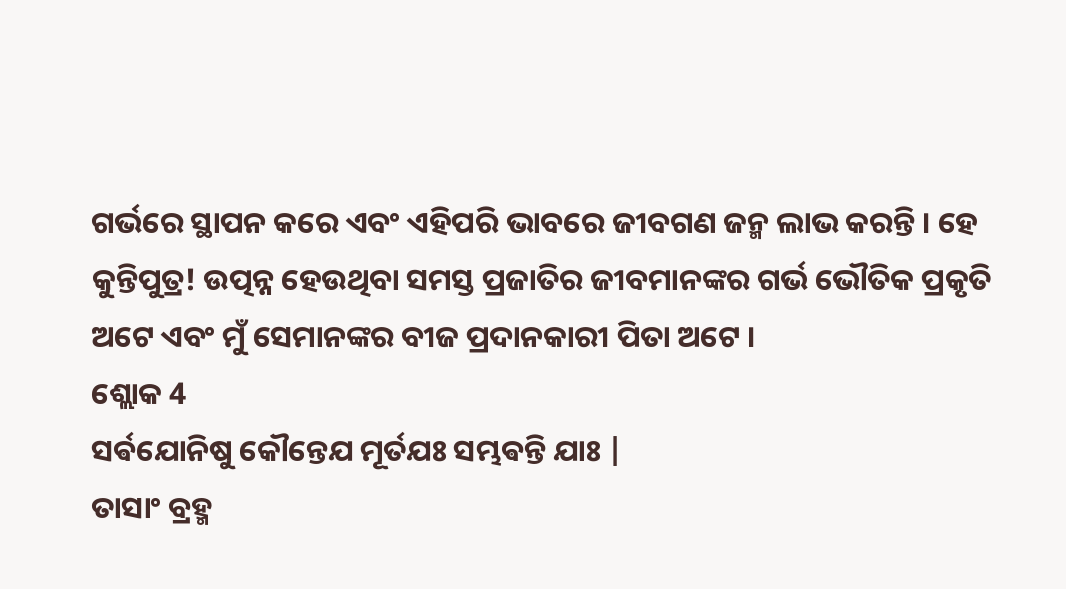ଗର୍ଭରେ ସ୍ଥାପନ କରେ ଏବଂ ଏହିପରି ଭାବରେ ଜୀବଗଣ ଜନ୍ମ ଲାଭ କରନ୍ତି । ହେ କୁନ୍ତିପୁତ୍ର! ଉତ୍ପନ୍ନ ହେଉଥିବା ସମସ୍ତ ପ୍ରଜାତିର ଜୀବମାନଙ୍କର ଗର୍ଭ ଭୌତିକ ପ୍ରକୃତି ଅଟେ ଏବଂ ମୁଁ ସେମାନଙ୍କର ବୀଜ ପ୍ରଦାନକାରୀ ପିତା ଅଟେ ।
ଶ୍ଲୋକ 4
ସର୍ଵଯୋନିଷୁ କୌନ୍ତେଯ ମୂର୍ତଯଃ ସମ୍ଭଵନ୍ତି ଯାଃ |
ତାସାଂ ବ୍ରହ୍ମ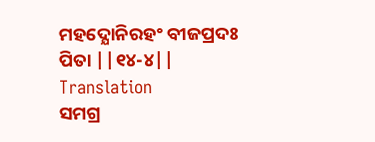ମହଦ୍ଯୋନିରହଂ ବୀଜପ୍ରଦଃ ପିତା ||୧୪-୪||
Translation
ସମଗ୍ର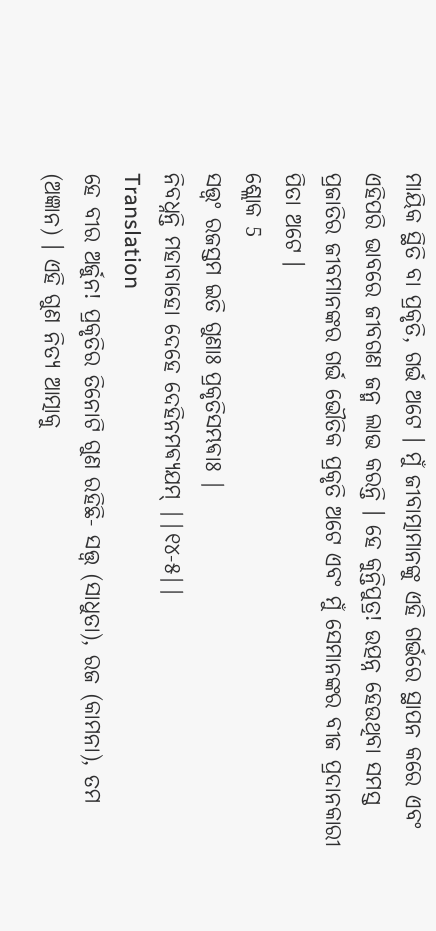ମାୟିକ ସ୍ଥିତି ବା ପ୍ରକୃତି, ଗର୍ଭ ଅଟେ । ମୁଁ ଜୀବାତ୍ମାମାନଙ୍କୁ ଏହି ଗର୍ଭରେ ସ୍ଥାପନ କରେ ଏବଂ ଏହିପରି ଭାବରେ ଜୀବଗଣ ଜନ୍ମ ଲାଭ କରନ୍ତି । ହେ କୁନ୍ତିପୁତ୍ର! ଉତ୍ପନ୍ନ ହେଉଥିବା ସମସ୍ତ ପ୍ରଜାତିର ଜୀବମାନଙ୍କର ଗର୍ଭ ଭୌତିକ ପ୍ରକୃତି ଅଟେ ଏବଂ ମୁଁ ସେମାନଙ୍କର ବୀଜ ପ୍ରଦାନକାରୀ ପିତା ଅଟେ ।
ଶ୍ଲୋକ 5
ସତ୍ତ୍ଵଂ ରଜସ୍ତମ ଇତି ଗୁଣାଃ ପ୍ରକୃତିସମ୍ଭଵାଃ |
ନିବଧ୍ନନ୍ତି ମହାବାହୋ ଦେହେ ଦେହିନମଵ୍ଯଯମ୍ ||୧୪-୫||
Translation
ହେ ବୀର ଅର୍ଜୁନ! ପ୍ରକୃତିର ତିନୋଟି ଗୁଣ ରହିଛି- ସତ୍ତ୍ୱ (ସାଧୁତା), ରଜ (କାମନା), ତମ (ଅଜ୍ଞାନ) । ଏହି ଗୁଣ ନିତ୍ୟ ଆତ୍ମାକୁ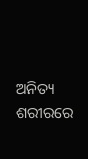ଅନିତ୍ୟ ଶରୀରରେ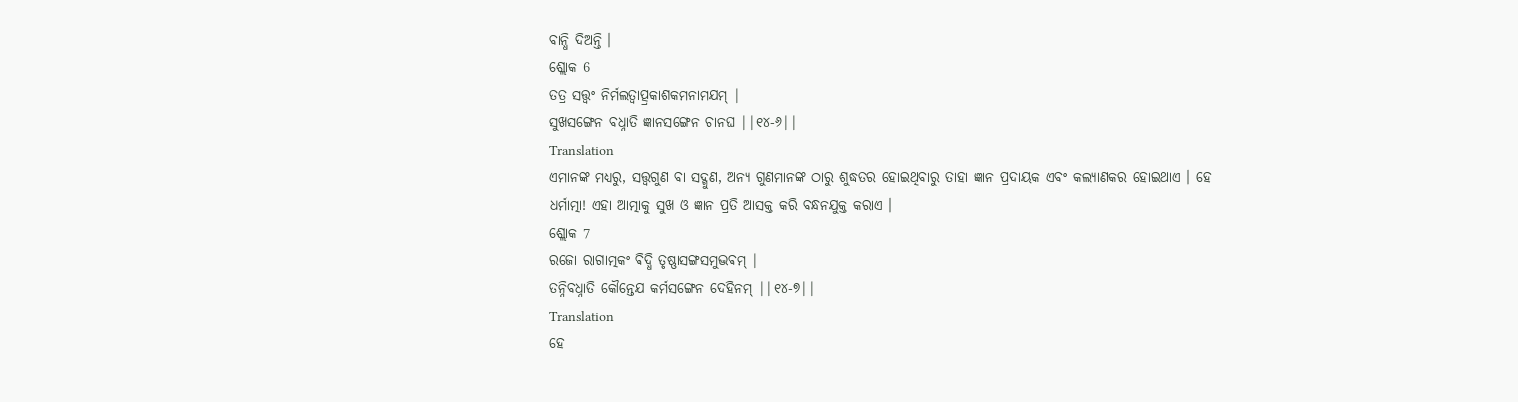ବାନ୍ଧି ଦିଅନ୍ତି ।
ଶ୍ଲୋକ 6
ତତ୍ର ସତ୍ତ୍ଵଂ ନିର୍ମଲତ୍ଵାତ୍ପ୍ରକାଶକମନାମଯମ୍ |
ସୁଖସଙ୍ଗେନ ବଧ୍ନାତି ଜ୍ଞାନସଙ୍ଗେନ ଚାନଘ ||୧୪-୬||
Translation
ଏମାନଙ୍କ ମଧ୍ୟରୁ, ସତ୍ତ୍ୱଗୁଣ ବା ସଦ୍ଗୁଣ, ଅନ୍ୟ ଗୁଣମାନଙ୍କ ଠାରୁ ଶୁଦ୍ଧତର ହୋଇଥିବାରୁ ତାହା ଜ୍ଞାନ ପ୍ରଦାୟକ ଏବଂ କଲ୍ୟାଣକର ହୋଇଥାଏ । ହେ ଧର୍ମାତ୍ମା! ଏହା ଆତ୍ମାକୁ ସୁଖ ଓ ଜ୍ଞାନ ପ୍ରତି ଆସକ୍ତ କରି ବନ୍ଧନଯୁକ୍ତ କରାଏ ।
ଶ୍ଲୋକ 7
ରଜୋ ରାଗାତ୍ମକଂ ଵିଦ୍ଧି ତୃଷ୍ଣାସଙ୍ଗସମୁଦ୍ଭଵମ୍ |
ତନ୍ନିବଧ୍ନାତି କୌନ୍ତେଯ କର୍ମସଙ୍ଗେନ ଦେହିନମ୍ ||୧୪-୭||
Translation
ହେ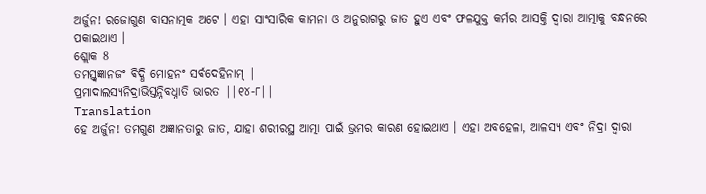ଅର୍ଜୁନ! ରଜୋଗୁଣ ବାସନାତ୍ମକ ଅଟେ । ଏହା ସାଂସାରିକ କାମନା ଓ ଅନୁରାଗରୁ ଜାତ ହୁଏ ଏବଂ ଫଳଯୁକ୍ତ କର୍ମର ଆସକ୍ତି ଦ୍ୱାରା ଆତ୍ମାକୁ ବନ୍ଧନରେ ପକାଇଥାଏ ।
ଶ୍ଲୋକ 8
ତମସ୍ତ୍ଵଜ୍ଞାନଜଂ ଵିଦ୍ଧି ମୋହନଂ ସର୍ଵଦେହିନାମ୍ |
ପ୍ରମାଦାଲସ୍ଯନିଦ୍ରାଭିସ୍ତନ୍ନିବଧ୍ନାତି ଭାରତ ||୧୪-୮||
Translation
ହେ ଅର୍ଜୁନ! ତମଗୁଣ ଅଜ୍ଞାନତାରୁ ଜାତ, ଯାହା ଶରୀରସ୍ଥ ଆତ୍ମା ପାଇଁ ଭ୍ରମର କାରଣ ହୋଇଥାଏ । ଏହା ଅବହେଳା, ଆଳସ୍ୟ ଏବଂ ନିଦ୍ରା ଦ୍ୱାରା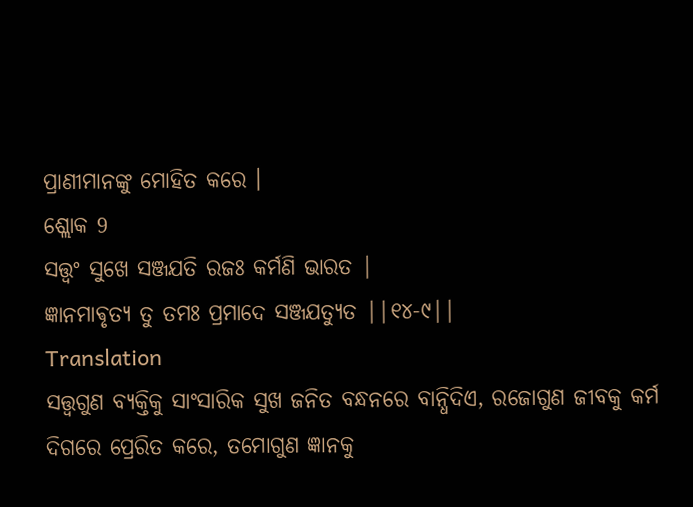ପ୍ରାଣୀମାନଙ୍କୁ ମୋହିତ କରେ ।
ଶ୍ଲୋକ 9
ସତ୍ତ୍ଵଂ ସୁଖେ ସଞ୍ଜଯତି ରଜଃ କର୍ମଣି ଭାରତ |
ଜ୍ଞାନମାଵୃତ୍ଯ ତୁ ତମଃ ପ୍ରମାଦେ ସଞ୍ଜଯତ୍ଯୁତ ||୧୪-୯||
Translation
ସତ୍ତ୍ୱଗୁଣ ବ୍ୟକ୍ତିକୁ ସାଂସାରିକ ସୁଖ ଜନିତ ବନ୍ଧନରେ ବାନ୍ଧିଦିଏ, ରଜୋଗୁଣ ଜୀବକୁ କର୍ମ ଦିଗରେ ପ୍ରେରିତ କରେ, ତମୋଗୁଣ ଜ୍ଞାନକୁ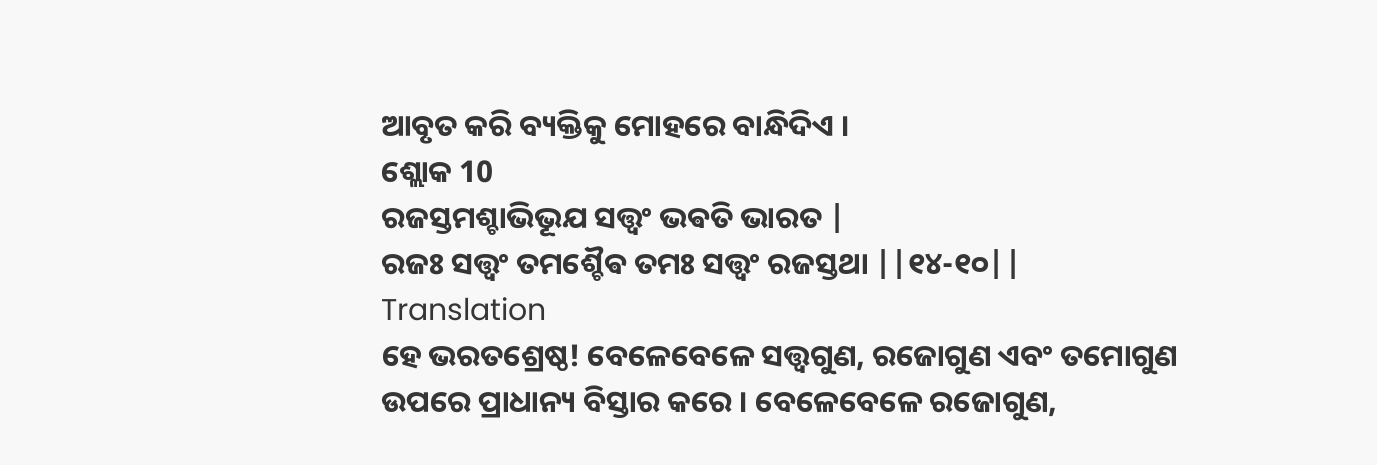ଆବୃତ କରି ବ୍ୟକ୍ତିକୁ ମୋହରେ ବାନ୍ଧିଦିଏ ।
ଶ୍ଲୋକ 10
ରଜସ୍ତମଶ୍ଚାଭିଭୂଯ ସତ୍ତ୍ଵଂ ଭଵତି ଭାରତ |
ରଜଃ ସତ୍ତ୍ଵଂ ତମଶ୍ଚୈଵ ତମଃ ସତ୍ତ୍ଵଂ ରଜସ୍ତଥା ||୧୪-୧୦||
Translation
ହେ ଭରତଶ୍ରେଷ୍ଠ! ବେଳେବେଳେ ସତ୍ତ୍ୱଗୁଣ, ରଜୋଗୁଣ ଏବଂ ତମୋଗୁଣ ଉପରେ ପ୍ରାଧାନ୍ୟ ବିସ୍ତାର କରେ । ବେଳେବେଳେ ରଜୋଗୁଣ,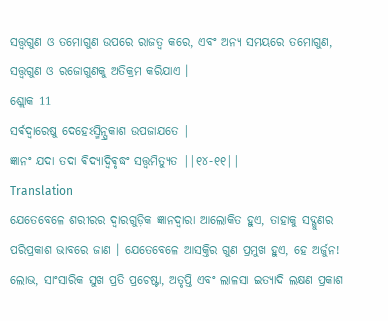ସତ୍ତ୍ୱଗୁଣ ଓ ତମୋଗୁଣ ଉପରେ ରାଜତ୍ୱ କରେ, ଏବଂ ଅନ୍ୟ ସମୟରେ ତମୋଗୁଣ, ସତ୍ତ୍ୱଗୁଣ ଓ ରଜୋଗୁଣକୁ ଅତିକ୍ରମ କରିଯାଏ ।
ଶ୍ଲୋକ 11
ସର୍ଵଦ୍ଵାରେଷୁ ଦେହେଽସ୍ମିନ୍ପ୍ରକାଶ ଉପଜାଯତେ |
ଜ୍ଞାନଂ ଯଦା ତଦା ଵିଦ୍ଯାଦ୍ଵିଵୃଦ୍ଧଂ ସତ୍ତ୍ଵମିତ୍ଯୁତ ||୧୪-୧୧||
Translation
ଯେତେବେଳେ ଶରୀରର ଦ୍ୱାରଗୁଡ଼ିକ ଜ୍ଞାନଦ୍ୱାରା ଆଲୋକିତ ହୁଏ, ତାହାକୁ ସଦ୍ଗୁଣର ପରିପ୍ରକାଶ ଭାବରେ ଜାଣ । ଯେତେବେଳେ ଆସକ୍ତିର ଗୁଣ ପ୍ରମୁଖ ହୁଏ, ହେ ଅର୍ଜୁନ! ଲୋଭ, ସାଂସାରିକ ସୁଖ ପ୍ରତି ପ୍ରଚେଷ୍ଟା, ଅତୃପ୍ତି ଏବଂ ଲାଳସା ଇତ୍ୟାଦି ଲକ୍ଷଣ ପ୍ରକାଶ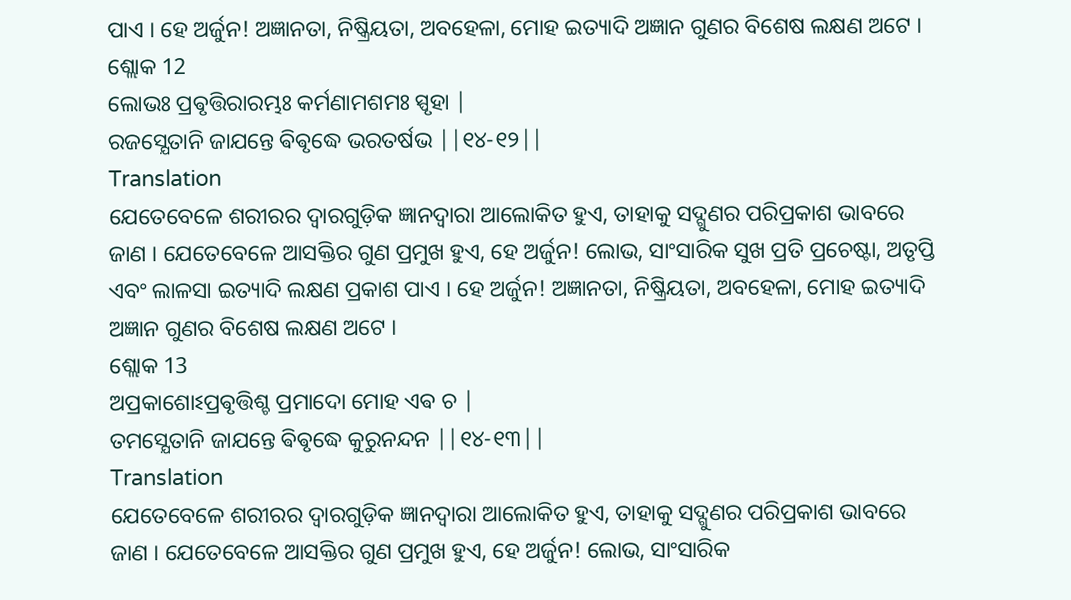ପାଏ । ହେ ଅର୍ଜୁନ! ଅଜ୍ଞାନତା, ନିଷ୍କ୍ରିୟତା, ଅବହେଳା, ମୋହ ଇତ୍ୟାଦି ଅଜ୍ଞାନ ଗୁଣର ବିଶେଷ ଲକ୍ଷଣ ଅଟେ ।
ଶ୍ଲୋକ 12
ଲୋଭଃ ପ୍ରଵୃତ୍ତିରାରମ୍ଭଃ କର୍ମଣାମଶମଃ ସ୍ପୃହା |
ରଜସ୍ଯେତାନି ଜାଯନ୍ତେ ଵିଵୃଦ୍ଧେ ଭରତର୍ଷଭ ||୧୪-୧୨||
Translation
ଯେତେବେଳେ ଶରୀରର ଦ୍ୱାରଗୁଡ଼ିକ ଜ୍ଞାନଦ୍ୱାରା ଆଲୋକିତ ହୁଏ, ତାହାକୁ ସଦ୍ଗୁଣର ପରିପ୍ରକାଶ ଭାବରେ ଜାଣ । ଯେତେବେଳେ ଆସକ୍ତିର ଗୁଣ ପ୍ରମୁଖ ହୁଏ, ହେ ଅର୍ଜୁନ! ଲୋଭ, ସାଂସାରିକ ସୁଖ ପ୍ରତି ପ୍ରଚେଷ୍ଟା, ଅତୃପ୍ତି ଏବଂ ଲାଳସା ଇତ୍ୟାଦି ଲକ୍ଷଣ ପ୍ରକାଶ ପାଏ । ହେ ଅର୍ଜୁନ! ଅଜ୍ଞାନତା, ନିଷ୍କ୍ରିୟତା, ଅବହେଳା, ମୋହ ଇତ୍ୟାଦି ଅଜ୍ଞାନ ଗୁଣର ବିଶେଷ ଲକ୍ଷଣ ଅଟେ ।
ଶ୍ଲୋକ 13
ଅପ୍ରକାଶୋଽପ୍ରଵୃତ୍ତିଶ୍ଚ ପ୍ରମାଦୋ ମୋହ ଏଵ ଚ |
ତମସ୍ଯେତାନି ଜାଯନ୍ତେ ଵିଵୃଦ୍ଧେ କୁରୁନନ୍ଦନ ||୧୪-୧୩||
Translation
ଯେତେବେଳେ ଶରୀରର ଦ୍ୱାରଗୁଡ଼ିକ ଜ୍ଞାନଦ୍ୱାରା ଆଲୋକିତ ହୁଏ, ତାହାକୁ ସଦ୍ଗୁଣର ପରିପ୍ରକାଶ ଭାବରେ ଜାଣ । ଯେତେବେଳେ ଆସକ୍ତିର ଗୁଣ ପ୍ରମୁଖ ହୁଏ, ହେ ଅର୍ଜୁନ! ଲୋଭ, ସାଂସାରିକ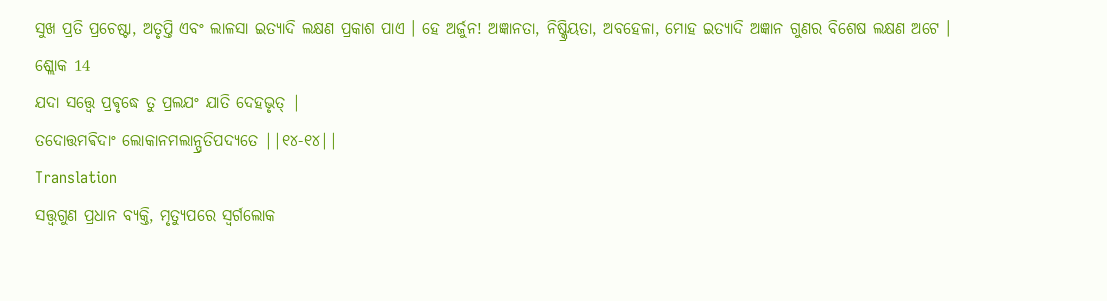ସୁଖ ପ୍ରତି ପ୍ରଚେଷ୍ଟା, ଅତୃପ୍ତି ଏବଂ ଲାଳସା ଇତ୍ୟାଦି ଲକ୍ଷଣ ପ୍ରକାଶ ପାଏ । ହେ ଅର୍ଜୁନ! ଅଜ୍ଞାନତା, ନିଷ୍କ୍ରିୟତା, ଅବହେଳା, ମୋହ ଇତ୍ୟାଦି ଅଜ୍ଞାନ ଗୁଣର ବିଶେଷ ଲକ୍ଷଣ ଅଟେ ।
ଶ୍ଲୋକ 14
ଯଦା ସତ୍ତ୍ଵେ ପ୍ରଵୃଦ୍ଧେ ତୁ ପ୍ରଲଯଂ ଯାତି ଦେହଭୃତ୍ |
ତଦୋତ୍ତମଵିଦାଂ ଲୋକାନମଲାନ୍ପ୍ରତିପଦ୍ଯତେ ||୧୪-୧୪||
Translation
ସତ୍ତ୍ୱଗୁଣ ପ୍ରଧାନ ବ୍ୟକ୍ତି, ମୃତ୍ୟୁପରେ ସ୍ୱର୍ଗଲୋକ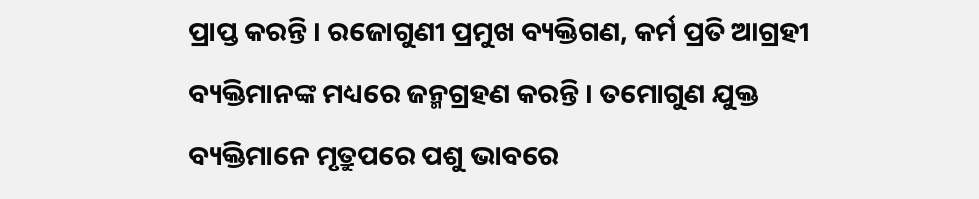ପ୍ରାପ୍ତ କରନ୍ତି । ରଜୋଗୁଣୀ ପ୍ରମୁଖ ବ୍ୟକ୍ତିଗଣ, କର୍ମ ପ୍ରତି ଆଗ୍ରହୀ ବ୍ୟକ୍ତିମାନଙ୍କ ମଧ୍ୟରେ ଜନ୍ମଗ୍ରହଣ କରନ୍ତି । ତମୋଗୁଣ ଯୁକ୍ତ ବ୍ୟକ୍ତିମାନେ ମୃତ୍ରୁପରେ ପଶୁ ଭାବରେ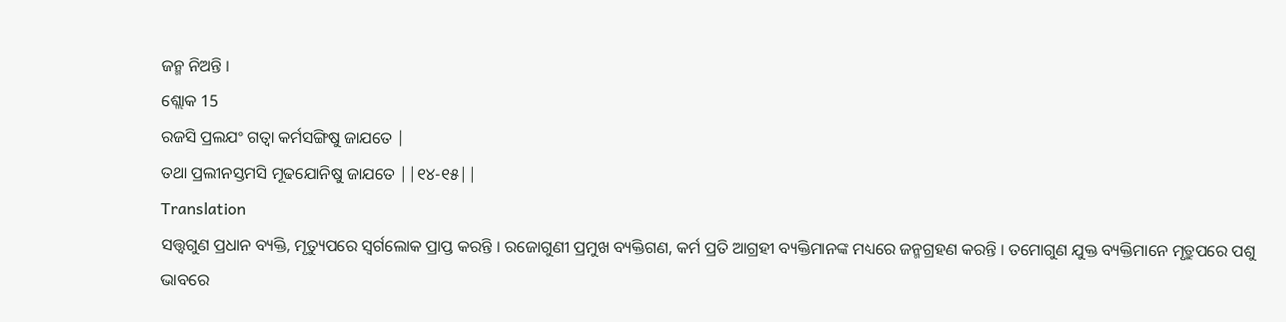ଜନ୍ମ ନିଅନ୍ତି ।
ଶ୍ଲୋକ 15
ରଜସି ପ୍ରଲଯଂ ଗତ୍ଵା କର୍ମସଙ୍ଗିଷୁ ଜାଯତେ |
ତଥା ପ୍ରଲୀନସ୍ତମସି ମୂଢଯୋନିଷୁ ଜାଯତେ ||୧୪-୧୫||
Translation
ସତ୍ତ୍ୱଗୁଣ ପ୍ରଧାନ ବ୍ୟକ୍ତି, ମୃତ୍ୟୁପରେ ସ୍ୱର୍ଗଲୋକ ପ୍ରାପ୍ତ କରନ୍ତି । ରଜୋଗୁଣୀ ପ୍ରମୁଖ ବ୍ୟକ୍ତିଗଣ, କର୍ମ ପ୍ରତି ଆଗ୍ରହୀ ବ୍ୟକ୍ତିମାନଙ୍କ ମଧ୍ୟରେ ଜନ୍ମଗ୍ରହଣ କରନ୍ତି । ତମୋଗୁଣ ଯୁକ୍ତ ବ୍ୟକ୍ତିମାନେ ମୃତ୍ରୁପରେ ପଶୁ ଭାବରେ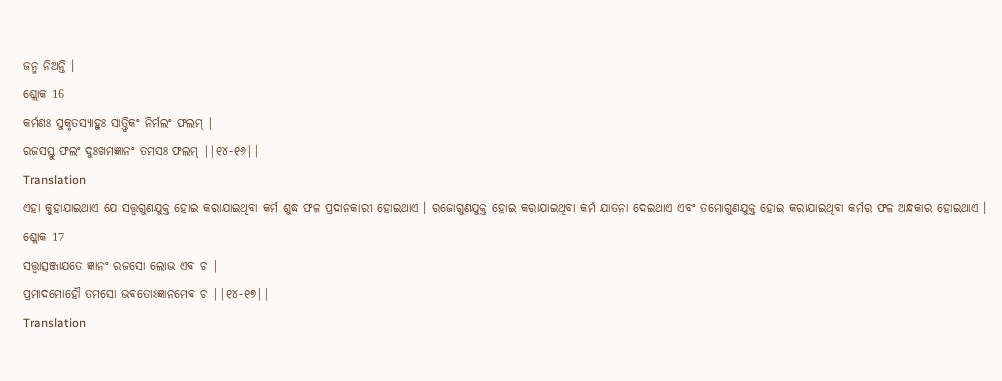ଜନ୍ମ ନିଅନ୍ତି ।
ଶ୍ଲୋକ 16
କର୍ମଣଃ ସୁକୃତସ୍ଯାହୁଃ ସାତ୍ତ୍ଵିକଂ ନିର୍ମଲଂ ଫଲମ୍ |
ରଜସସ୍ତୁ ଫଲଂ ଦୁଃଖମଜ୍ଞାନଂ ତମସଃ ଫଲମ୍ ||୧୪-୧୬||
Translation
ଏହା କୁହାଯାଇଥାଏ ଯେ ସତ୍ତ୍ୱଗୁଣଯୁକ୍ତ ହୋଇ କରାଯାଇଥିବା କର୍ମ ଶୁଦ୍ଧ ଫଳ ପ୍ରଦାନକାରୀ ହୋଇଥାଏ । ରଜୋଗୁଣଯୁକ୍ତ ହୋଇ କରାଯାଇଥିବା କର୍ମ ଯାତନା ଦେଇଥାଏ ଏବଂ ତମୋଗୁଣଯୁକ୍ତ ହୋଇ କରାଯାଇଥିବା କର୍ମର ଫଳ ଅନ୍ଧକାର ହୋଇଥାଏ ।
ଶ୍ଲୋକ 17
ସତ୍ତ୍ଵାତ୍ସଞ୍ଜାଯତେ ଜ୍ଞାନଂ ରଜସୋ ଲୋଭ ଏଵ ଚ |
ପ୍ରମାଦମୋହୌ ତମସୋ ଭଵତୋଽଜ୍ଞାନମେଵ ଚ ||୧୪-୧୭||
Translation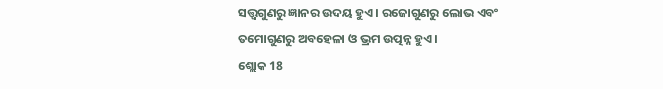ସତ୍ତ୍ୱଗୁଣରୁ ଜ୍ଞାନର ଉଦୟ ହୁଏ । ରଜୋଗୁଣରୁ ଲୋଭ ଏବଂ ତମୋଗୁଣରୁ ଅବହେଳା ଓ ଭ୍ରମ ଉତ୍ପନ୍ନ ହୁଏ ।
ଶ୍ଲୋକ 18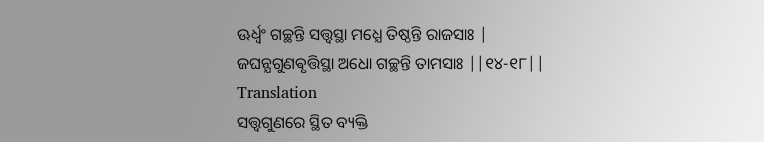ଊର୍ଧ୍ଵଂ ଗଚ୍ଛନ୍ତି ସତ୍ତ୍ଵସ୍ଥା ମଧ୍ଯେ ତିଷ୍ଠନ୍ତି ରାଜସାଃ |
ଜଘନ୍ଯଗୁଣଵୃତ୍ତିସ୍ଥା ଅଧୋ ଗଚ୍ଛନ୍ତି ତାମସାଃ ||୧୪-୧୮||
Translation
ସତ୍ତ୍ୱଗୁଣରେ ସ୍ଥିତ ବ୍ୟକ୍ତି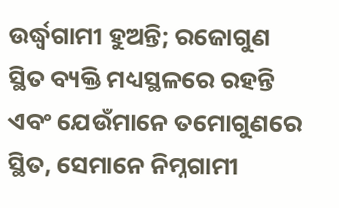ଉର୍ଦ୍ଧ୍ୱଗାମୀ ହୁଅନ୍ତି; ରଜୋଗୁଣ ସ୍ଥିତ ବ୍ୟକ୍ତି ମଧ୍ୟସ୍ଥଳରେ ରହନ୍ତି ଏବଂ ଯେଉଁମାନେ ତମୋଗୁଣରେ ସ୍ଥିତ, ସେମାନେ ନିମ୍ନଗାମୀ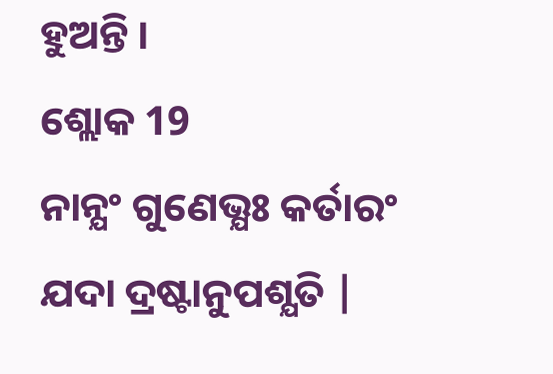ହୁଅନ୍ତି ।
ଶ୍ଲୋକ 19
ନାନ୍ଯଂ ଗୁଣେଭ୍ଯଃ କର୍ତାରଂ ଯଦା ଦ୍ରଷ୍ଟାନୁପଶ୍ଯତି |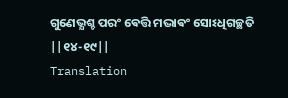ଗୁଣେଭ୍ଯଶ୍ଚ ପରଂ ଵେତ୍ତି ମଦ୍ଭାଵଂ ସୋଽଧିଗଚ୍ଛତି ||୧୪-୧୯||
Translation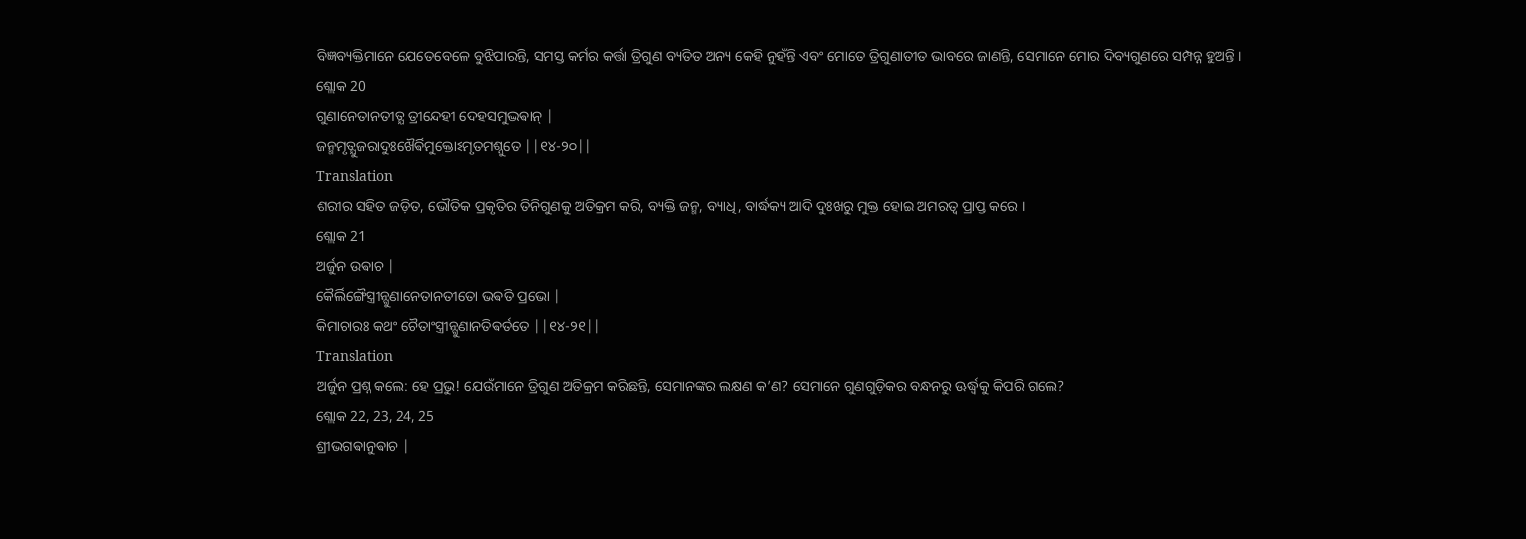ବିଜ୍ଞବ୍ୟକ୍ତିମାନେ ଯେତେବେଳେ ବୁଝିପାରନ୍ତି, ସମସ୍ତ କର୍ମର କର୍ତ୍ତା ତ୍ରିଗୁଣ ବ୍ୟତିତ ଅନ୍ୟ କେହି ନୁହଁନ୍ତି ଏବଂ ମୋତେ ତ୍ରିଗୁଣାତୀତ ଭାବରେ ଜାଣନ୍ତି, ସେମାନେ ମୋର ଦିବ୍ୟଗୁଣରେ ସମ୍ପନ୍ନ ହୁଅନ୍ତି ।
ଶ୍ଲୋକ 20
ଗୁଣାନେତାନତୀତ୍ଯ ତ୍ରୀନ୍ଦେହୀ ଦେହସମୁଦ୍ଭଵାନ୍ |
ଜନ୍ମମୃତ୍ଯୁଜରାଦୁଃଖୈର୍ଵିମୁକ୍ତୋଽମୃତମଶ୍ନୁତେ ||୧୪-୨୦||
Translation
ଶରୀର ସହିତ ଜଡ଼ିତ, ଭୌତିକ ପ୍ରକୃତିର ତିନିଗୁଣକୁ ଅତିକ୍ରମ କରି, ବ୍ୟକ୍ତି ଜନ୍ମ, ବ୍ୟାଧି, ବାର୍ଦ୍ଧକ୍ୟ ଆଦି ଦୁଃଖରୁ ମୁକ୍ତ ହୋଇ ଅମରତ୍ୱ ପ୍ରାପ୍ତ କରେ ।
ଶ୍ଲୋକ 21
ଅର୍ଜୁନ ଉଵାଚ |
କୈର୍ଲିଙ୍ଗୈସ୍ତ୍ରୀନ୍ଗୁଣାନେତାନତୀତୋ ଭଵତି ପ୍ରଭୋ |
କିମାଚାରଃ କଥଂ ଚୈତାଂସ୍ତ୍ରୀନ୍ଗୁଣାନତିଵର୍ତତେ ||୧୪-୨୧||
Translation
ଅର୍ଜୁନ ପ୍ରଶ୍ନ କଲେ: ହେ ପ୍ରଭୁ! ଯେଉଁମାନେ ତ୍ରିଗୁଣ ଅତିକ୍ରମ କରିଛନ୍ତି, ସେମାନଙ୍କର ଲକ୍ଷଣ କ’ଣ? ସେମାନେ ଗୁଣଗୁଡ଼ିକର ବନ୍ଧନରୁ ଊର୍ଦ୍ଧ୍ୱକୁ କିପରି ଗଲେ?
ଶ୍ଲୋକ 22, 23, 24, 25
ଶ୍ରୀଭଗଵାନୁଵାଚ |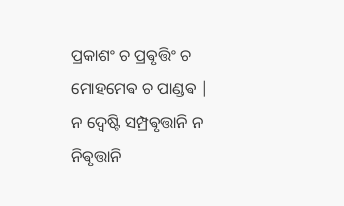ପ୍ରକାଶଂ ଚ ପ୍ରଵୃତ୍ତିଂ ଚ ମୋହମେଵ ଚ ପାଣ୍ଡଵ |
ନ ଦ୍ଵେଷ୍ଟି ସମ୍ପ୍ରଵୃତ୍ତାନି ନ ନିଵୃତ୍ତାନି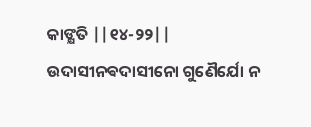କାଙ୍କ୍ଷତି ||୧୪-୨୨||
ଉଦାସୀନଵଦାସୀନୋ ଗୁଣୈର୍ଯୋ ନ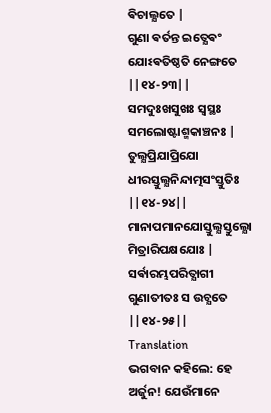ଵିଚାଲ୍ଯତେ |
ଗୁଣା ଵର୍ତନ୍ତ ଇତ୍ଯେଵଂ ଯୋଽଵତିଷ୍ଠତି ନେଙ୍ଗତେ ||୧୪-୨୩||
ସମଦୁଃଖସୁଖଃ ସ୍ଵସ୍ଥଃ ସମଲୋଷ୍ଟାଶ୍ମକାଞ୍ଚନଃ |
ତୁଲ୍ଯପ୍ରିଯାପ୍ରିଯୋ ଧୀରସ୍ତୁଲ୍ଯନିନ୍ଦାତ୍ମସଂସ୍ତୁତିଃ ||୧୪-୨୪||
ମାନାପମାନଯୋସ୍ତୁଲ୍ଯସ୍ତୁଲ୍ଯୋ ମିତ୍ରାରିପକ୍ଷଯୋଃ |
ସର୍ଵାରମ୍ଭପରିତ୍ଯାଗୀ ଗୁଣାତୀତଃ ସ ଉଚ୍ଯତେ ||୧୪-୨୫||
Translation
ଭଗବାନ କହିଲେ: ହେ ଅର୍ଜୁନ! ଯେଉଁମାନେ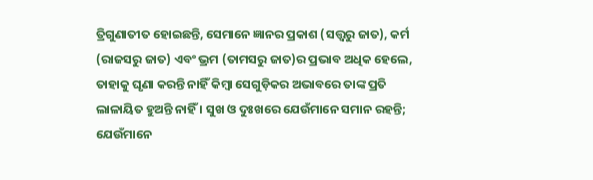ତ୍ରିଗୁଣାତୀତ ହୋଇଛନ୍ତି, ସେମାନେ ଜ୍ଞାନର ପ୍ରକାଶ (ସତ୍ତ୍ୱରୁ ଜାତ), କର୍ମ (ରାଜସରୁ ଜାତ) ଏବଂ ଭ୍ରମ (ତାମସରୁ ଜାତ)ର ପ୍ରଭାବ ଅଧିକ ହେଲେ, ତାହାକୁ ଘୃଣା କରନ୍ତି ନାହିଁ କିମ୍ବା ସେଗୁଡ଼ିକର ଅଭାବରେ ତାଙ୍କ ପ୍ରତି ଲାଳାୟିତ ହୁଅନ୍ତି ନାହିଁ । ସୁଖ ଓ ଦୁଃଖରେ ଯେଉଁମାନେ ସମାନ ରହନ୍ତି; ଯେଉଁମାନେ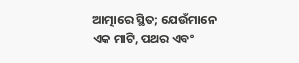ଆତ୍ମାରେ ସ୍ଥିତ; ଯେଉଁମାନେ ଏକ ମାଟି, ପଥର ଏବଂ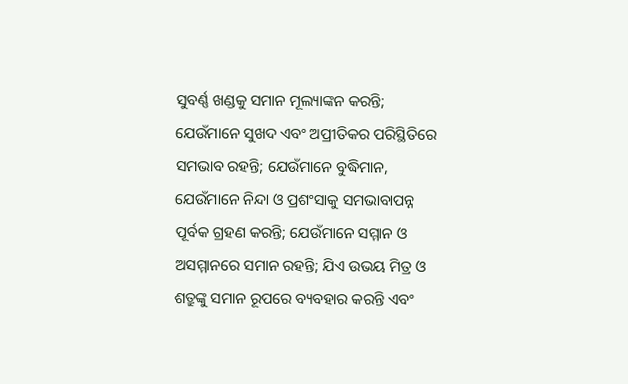ସୁବର୍ଣ୍ଣ ଖଣ୍ଡକୁ ସମାନ ମୂଲ୍ୟାଙ୍କନ କରନ୍ତି; ଯେଉଁମାନେ ସୁଖଦ ଏବଂ ଅପ୍ରୀତିକର ପରିସ୍ଥିତିରେ ସମଭାବ ରହନ୍ତି; ଯେଉଁମାନେ ବୁଦ୍ଧିମାନ, ଯେଉଁମାନେ ନିନ୍ଦା ଓ ପ୍ରଶଂସାକୁ ସମଭାବାପନ୍ନ ପୂର୍ବକ ଗ୍ରହଣ କରନ୍ତି; ଯେଉଁମାନେ ସମ୍ମାନ ଓ ଅସମ୍ମାନରେ ସମାନ ରହନ୍ତି; ଯିଏ ଉଭୟ ମିତ୍ର ଓ ଶତ୍ରୁଙ୍କୁ ସମାନ ରୂପରେ ବ୍ୟବହାର କରନ୍ତି ଏବଂ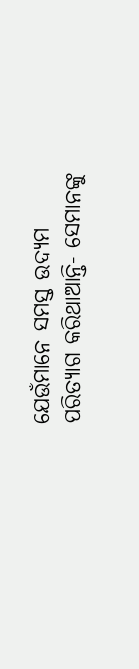ଯେଉଁମାନେ ସମସ୍ତ ଉଦ୍ୟମ ପରିତ୍ୟାଗ କରିଥାଆନ୍ତି- ସେମାନଙ୍କୁ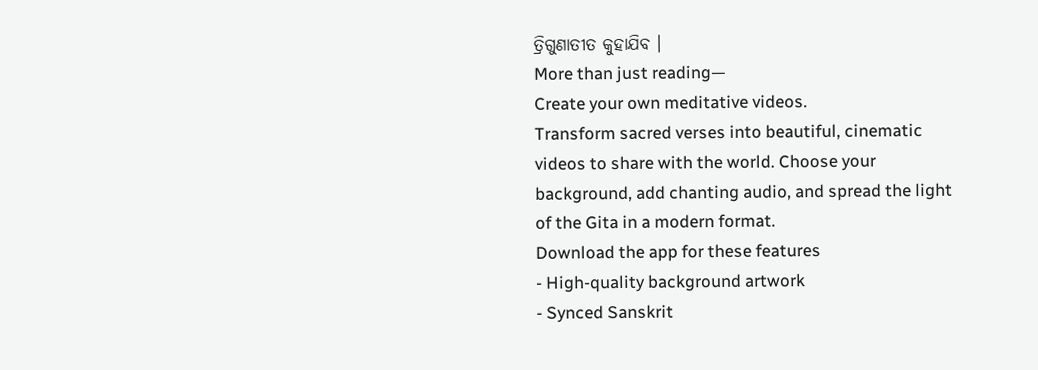ତ୍ରିଗୁଣାତୀତ କୁହାଯିବ ।
More than just reading—
Create your own meditative videos.
Transform sacred verses into beautiful, cinematic videos to share with the world. Choose your background, add chanting audio, and spread the light of the Gita in a modern format.
Download the app for these features
- High-quality background artwork
- Synced Sanskrit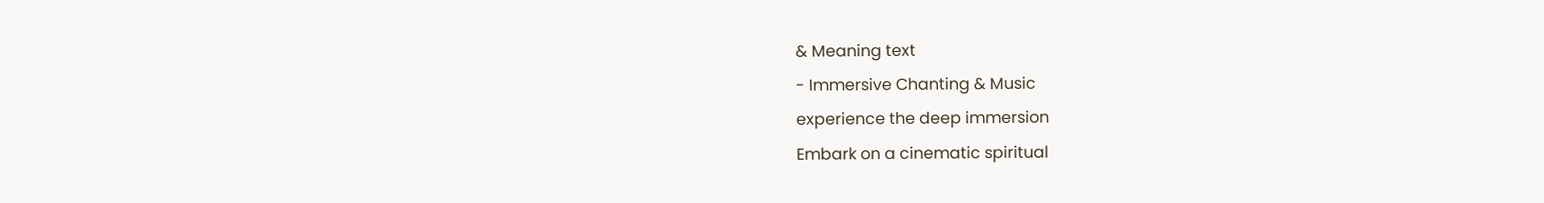& Meaning text
- Immersive Chanting & Music
experience the deep immersion
Embark on a cinematic spiritual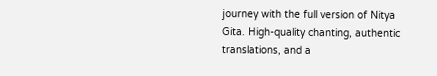journey with the full version of Nitya Gita. High-quality chanting, authentic translations, and a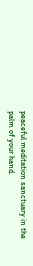peaceful meditation sanctuary in the palm of your hand.